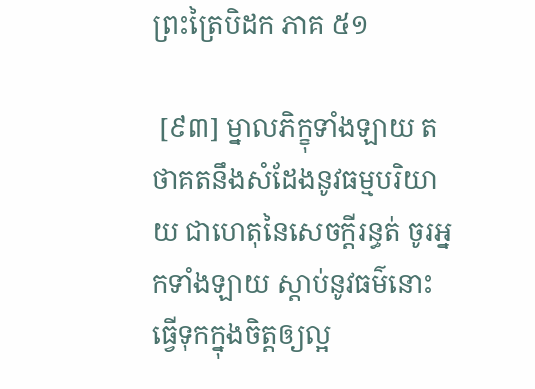ព្រះត្រៃបិដក ភាគ ៥១

 [៩៣] ម្នាលភិក្ខុទាំងឡាយ តថាគតនឹងសំដែងនូវធម្មបរិយាយ ជាហេតុនៃសេចក្តីរន្ធត់ ចូរអ្នកទាំងឡាយ ស្តាប់នូវធម៌នោះ ធ្វើទុកក្នុងចិត្តឲ្យល្អ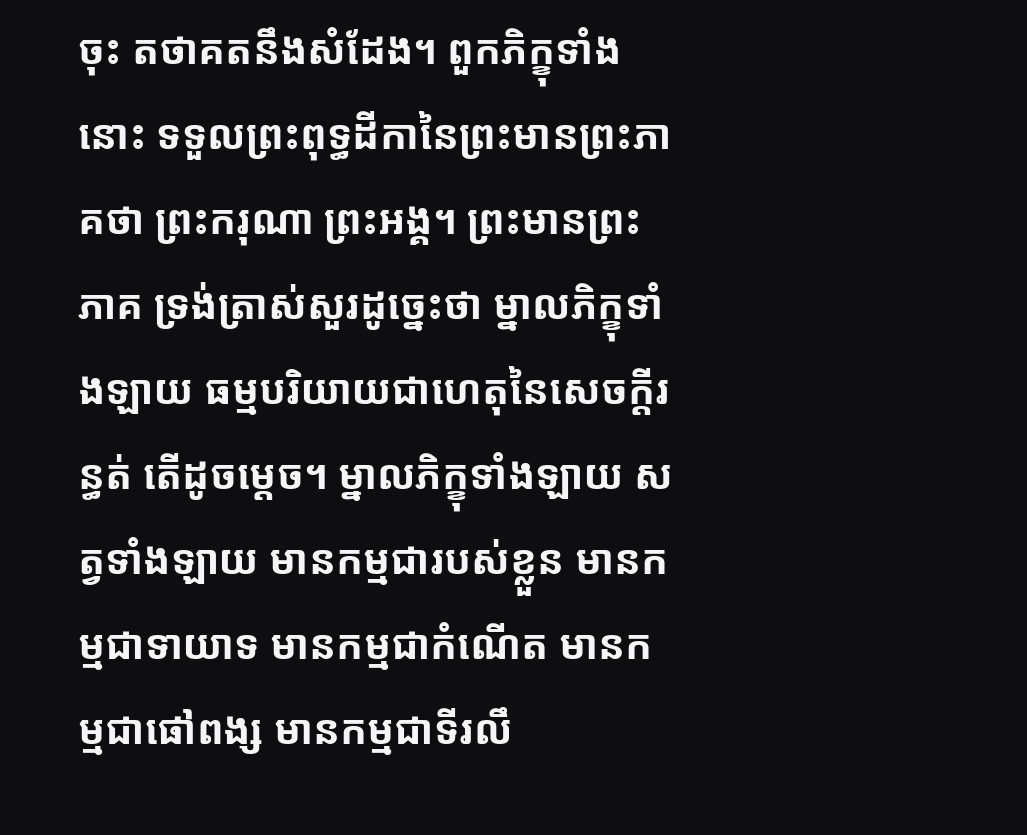ចុះ តថាគតនឹងសំដែង។ ពួកភិក្ខុទាំងនោះ ទទួលព្រះពុទ្ធដីកានៃព្រះមានព្រះភាគថា ព្រះករុណា ព្រះអង្គ។ ព្រះមានព្រះភាគ ទ្រង់ត្រាស់សួរដូច្នេះថា ម្នាលភិក្ខុទាំងឡាយ ធម្មបរិយាយជាហេតុនៃសេចក្តីរន្ធត់ តើដូចម្តេច។ ម្នាលភិក្ខុទាំងឡាយ សត្វទាំងឡាយ មានកម្មជារបស់ខ្លួន មានកម្មជាទាយាទ មានកម្មជាកំណើត មានកម្មជាផៅពង្ស មានកម្មជាទីរលឹ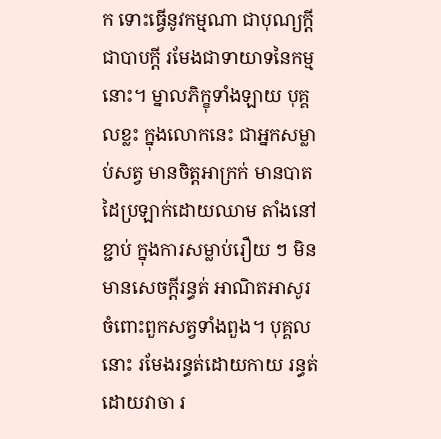ក ទោះធ្វើនូវកម្មណា ជាបុណ្យក្តី ជាបាបក្តី រមែងជាទាយាទនៃកម្មនោះ។ ម្នាលភិក្ខុទាំងឡាយ បុគ្គលខ្លះ ក្នុងលោកនេះ ជាអ្នកសម្លាប់សត្វ មានចិត្តអាក្រក់ មានបាតដៃប្រឡាក់ដោយឈាម តាំងនៅខ្ជាប់ ក្នុងការសម្លាប់រឿយ ៗ មិនមានសេចក្តីរន្ធត់ អាណិតអាសូរ ចំពោះពួកសត្វទាំងពួង។ បុគ្គលនោះ រមែងរន្ធត់ដោយកាយ រន្ធត់ដោយវាចា រ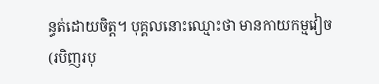ន្ធត់ដោយចិត្ត។ បុគ្គលនោះឈ្មោះថា មានកាយកម្មវៀច (របិញរបុ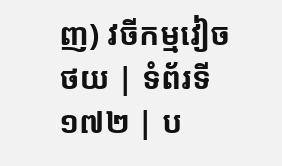ញ) វចីកម្មវៀច
ថយ | ទំព័រទី ១៧២ | ប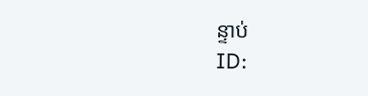ន្ទាប់
ID: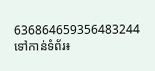636864659356483244
ទៅកាន់ទំព័រ៖